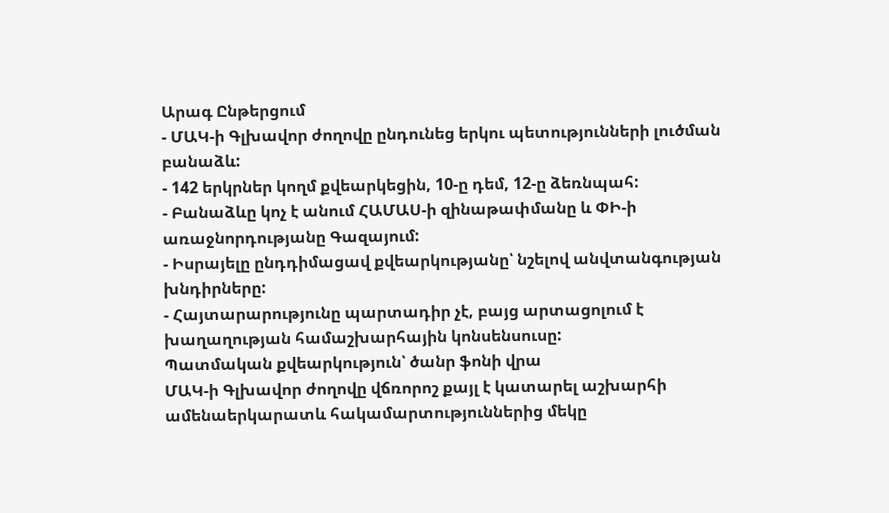Արագ Ընթերցում
- ՄԱԿ-ի Գլխավոր ժողովը ընդունեց երկու պետությունների լուծման բանաձև:
- 142 երկրներ կողմ քվեարկեցին, 10-ը դեմ, 12-ը ձեռնպահ:
- Բանաձևը կոչ է անում ՀԱՄԱՍ-ի զինաթափմանը և ՓԻ-ի առաջնորդությանը Գազայում:
- Իսրայելը ընդդիմացավ քվեարկությանը՝ նշելով անվտանգության խնդիրները:
- Հայտարարությունը պարտադիր չէ, բայց արտացոլում է խաղաղության համաշխարհային կոնսենսուսը:
Պատմական քվեարկություն՝ ծանր ֆոնի վրա
ՄԱԿ-ի Գլխավոր ժողովը վճռորոշ քայլ է կատարել աշխարհի ամենաերկարատև հակամարտություններից մեկը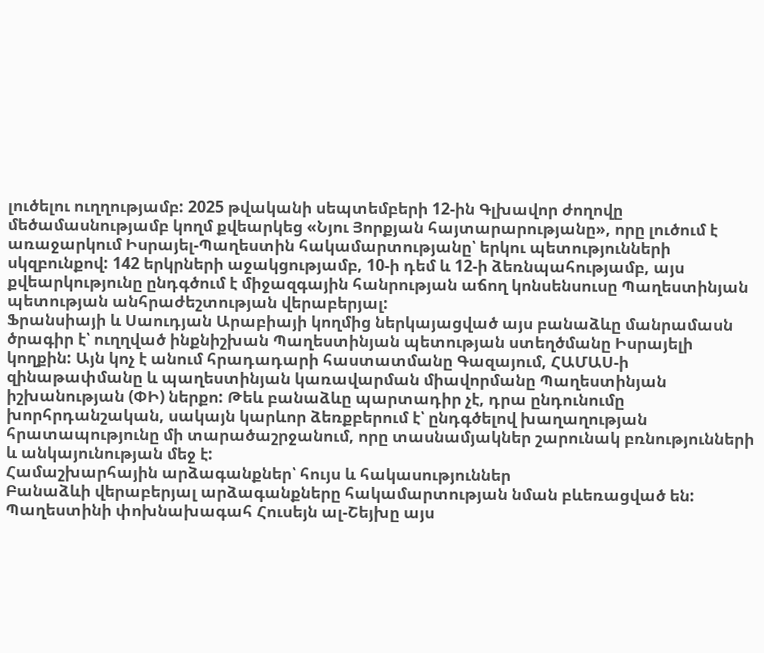լուծելու ուղղությամբ: 2025 թվականի սեպտեմբերի 12-ին Գլխավոր ժողովը մեծամասնությամբ կողմ քվեարկեց «Նյու Յորքյան հայտարարությանը», որը լուծում է առաջարկում Իսրայել-Պաղեստին հակամարտությանը՝ երկու պետությունների սկզբունքով: 142 երկրների աջակցությամբ, 10-ի դեմ և 12-ի ձեռնպահությամբ, այս քվեարկությունը ընդգծում է միջազգային հանրության աճող կոնսենսուսը Պաղեստինյան պետության անհրաժեշտության վերաբերյալ:
Ֆրանսիայի և Սաուդյան Արաբիայի կողմից ներկայացված այս բանաձևը մանրամասն ծրագիր է՝ ուղղված ինքնիշխան Պաղեստինյան պետության ստեղծմանը Իսրայելի կողքին: Այն կոչ է անում հրադադարի հաստատմանը Գազայում, ՀԱՄԱՍ-ի զինաթափմանը և պաղեստինյան կառավարման միավորմանը Պաղեստինյան իշխանության (ՓԻ) ներքո: Թեև բանաձևը պարտադիր չէ, դրա ընդունումը խորհրդանշական, սակայն կարևոր ձեռքբերում է՝ ընդգծելով խաղաղության հրատապությունը մի տարածաշրջանում, որը տասնամյակներ շարունակ բռնությունների և անկայունության մեջ է:
Համաշխարհային արձագանքներ՝ հույս և հակասություններ
Բանաձևի վերաբերյալ արձագանքները հակամարտության նման բևեռացված են: Պաղեստինի փոխնախագահ Հուսեյն ալ-Շեյխը այս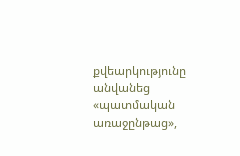քվեարկությունը անվանեց «պատմական առաջընթաց»,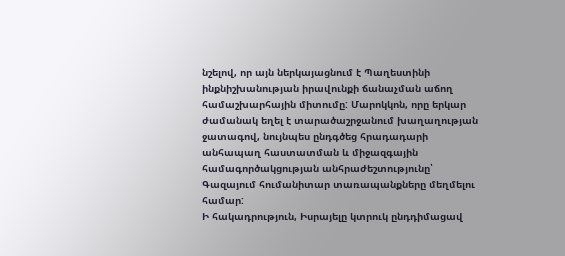նշելով, որ այն ներկայացնում է Պաղեստինի ինքնիշխանության իրավունքի ճանաչման աճող համաշխարհային միտումը: Մարոկկոն, որը երկար ժամանակ եղել է տարածաշրջանում խաղաղության ջատագով, նույնպես ընդգծեց հրադադարի անհապաղ հաստատման և միջազգային համագործակցության անհրաժեշտությունը՝ Գազայում հումանիտար տառապանքները մեղմելու համար:
Ի հակադրություն, Իսրայելը կտրուկ ընդդիմացավ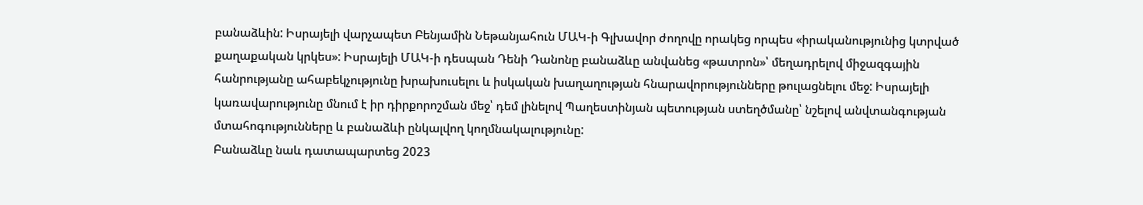բանաձևին: Իսրայելի վարչապետ Բենյամին Նեթանյահուն ՄԱԿ-ի Գլխավոր ժողովը որակեց որպես «իրականությունից կտրված քաղաքական կրկես»: Իսրայելի ՄԱԿ-ի դեսպան Դենի Դանոնը բանաձևը անվանեց «թատրոն»՝ մեղադրելով միջազգային հանրությանը ահաբեկչությունը խրախուսելու և իսկական խաղաղության հնարավորությունները թուլացնելու մեջ: Իսրայելի կառավարությունը մնում է իր դիրքորոշման մեջ՝ դեմ լինելով Պաղեստինյան պետության ստեղծմանը՝ նշելով անվտանգության մտահոգությունները և բանաձևի ընկալվող կողմնակալությունը:
Բանաձևը նաև դատապարտեց 2023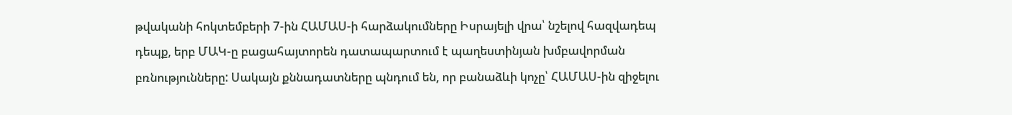թվականի հոկտեմբերի 7-ին ՀԱՄԱՍ-ի հարձակումները Իսրայելի վրա՝ նշելով հազվադեպ դեպք, երբ ՄԱԿ-ը բացահայտորեն դատապարտում է պաղեստինյան խմբավորման բռնությունները: Սակայն քննադատները պնդում են, որ բանաձևի կոչը՝ ՀԱՄԱՍ-ին զիջելու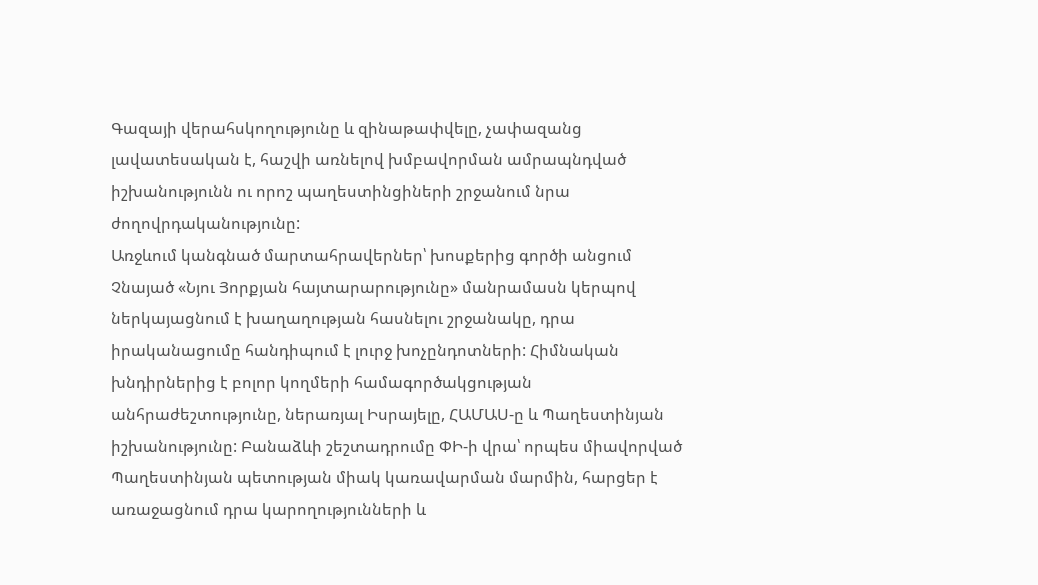Գազայի վերահսկողությունը և զինաթափվելը, չափազանց լավատեսական է, հաշվի առնելով խմբավորման ամրապնդված իշխանությունն ու որոշ պաղեստինցիների շրջանում նրա ժողովրդականությունը:
Առջևում կանգնած մարտահրավերներ՝ խոսքերից գործի անցում
Չնայած «Նյու Յորքյան հայտարարությունը» մանրամասն կերպով ներկայացնում է խաղաղության հասնելու շրջանակը, դրա իրականացումը հանդիպում է լուրջ խոչընդոտների: Հիմնական խնդիրներից է բոլոր կողմերի համագործակցության անհրաժեշտությունը, ներառյալ Իսրայելը, ՀԱՄԱՍ-ը և Պաղեստինյան իշխանությունը: Բանաձևի շեշտադրումը ՓԻ-ի վրա՝ որպես միավորված Պաղեստինյան պետության միակ կառավարման մարմին, հարցեր է առաջացնում դրա կարողությունների և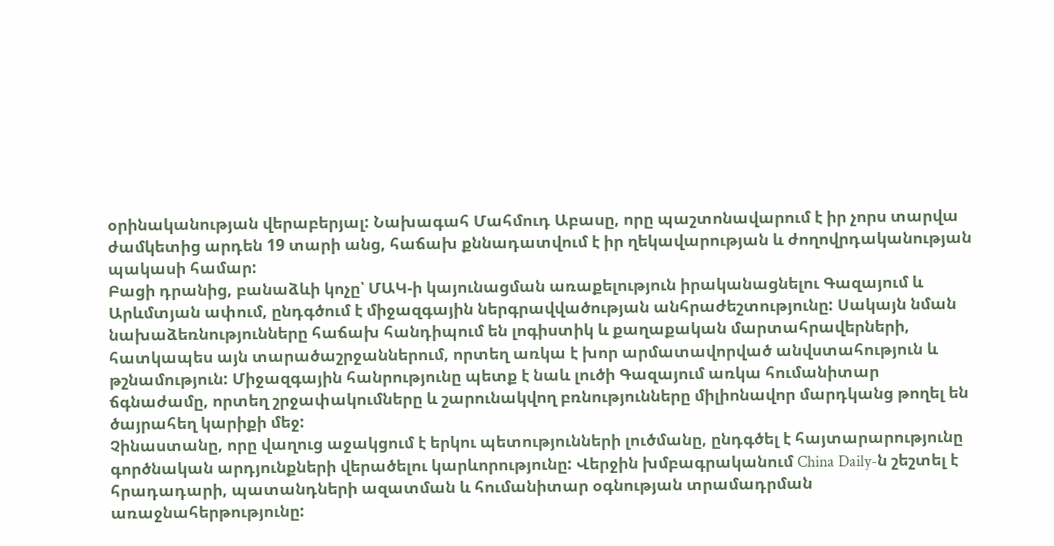օրինականության վերաբերյալ: Նախագահ Մահմուդ Աբասը, որը պաշտոնավարում է իր չորս տարվա ժամկետից արդեն 19 տարի անց, հաճախ քննադատվում է իր ղեկավարության և ժողովրդականության պակասի համար:
Բացի դրանից, բանաձևի կոչը՝ ՄԱԿ-ի կայունացման առաքելություն իրականացնելու Գազայում և Արևմտյան ափում, ընդգծում է միջազգային ներգրավվածության անհրաժեշտությունը: Սակայն նման նախաձեռնությունները հաճախ հանդիպում են լոգիստիկ և քաղաքական մարտահրավերների, հատկապես այն տարածաշրջաններում, որտեղ առկա է խոր արմատավորված անվստահություն և թշնամություն: Միջազգային հանրությունը պետք է նաև լուծի Գազայում առկա հումանիտար ճգնաժամը, որտեղ շրջափակումները և շարունակվող բռնությունները միլիոնավոր մարդկանց թողել են ծայրահեղ կարիքի մեջ:
Չինաստանը, որը վաղուց աջակցում է երկու պետությունների լուծմանը, ընդգծել է հայտարարությունը գործնական արդյունքների վերածելու կարևորությունը: Վերջին խմբագրականում China Daily-ն շեշտել է հրադադարի, պատանդների ազատման և հումանիտար օգնության տրամադրման առաջնահերթությունը: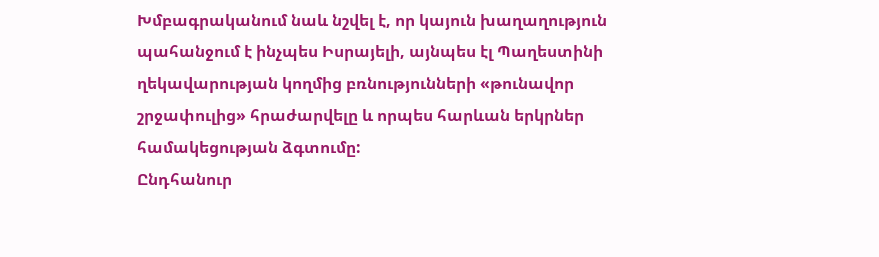Խմբագրականում նաև նշվել է, որ կայուն խաղաղություն պահանջում է ինչպես Իսրայելի, այնպես էլ Պաղեստինի ղեկավարության կողմից բռնությունների «թունավոր շրջափուլից» հրաժարվելը և որպես հարևան երկրներ համակեցության ձգտումը:
Ընդհանուր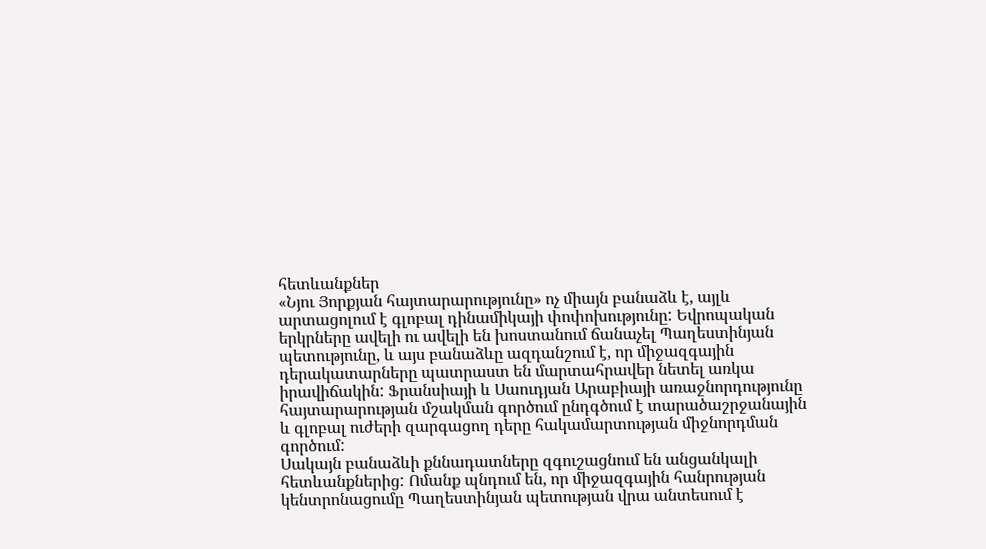հետևանքներ
«Նյու Յորքյան հայտարարությունը» ոչ միայն բանաձև է, այլև արտացոլում է գլոբալ դինամիկայի փոփոխությունը: Եվրոպական երկրները ավելի ու ավելի են խոստանում ճանաչել Պաղեստինյան պետությունը, և այս բանաձևը ազդանշում է, որ միջազգային դերակատարները պատրաստ են մարտահրավեր նետել առկա իրավիճակին: Ֆրանսիայի և Սաուդյան Արաբիայի առաջնորդությունը հայտարարության մշակման գործում ընդգծում է տարածաշրջանային և գլոբալ ուժերի զարգացող դերը հակամարտության միջնորդման գործում:
Սակայն բանաձևի քննադատները զգուշացնում են անցանկալի հետևանքներից: Ոմանք պնդում են, որ միջազգային հանրության կենտրոնացումը Պաղեստինյան պետության վրա անտեսում է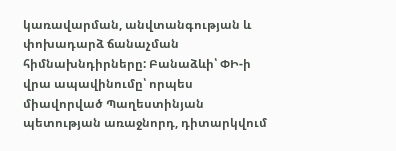կառավարման, անվտանգության և փոխադարձ ճանաչման հիմնախնդիրները: Բանաձևի՝ ՓԻ-ի վրա ապավինումը՝ որպես միավորված Պաղեստինյան պետության առաջնորդ, դիտարկվում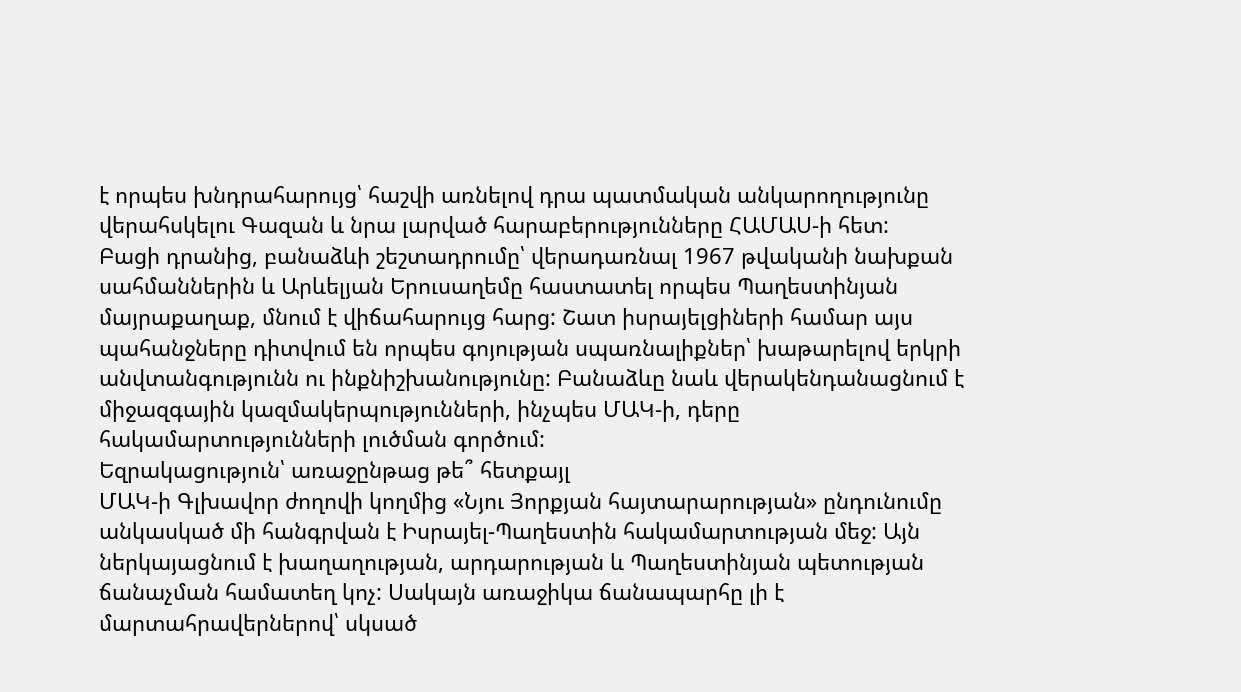է որպես խնդրահարույց՝ հաշվի առնելով դրա պատմական անկարողությունը վերահսկելու Գազան և նրա լարված հարաբերությունները ՀԱՄԱՍ-ի հետ:
Բացի դրանից, բանաձևի շեշտադրումը՝ վերադառնալ 1967 թվականի նախքան սահմաններին և Արևելյան Երուսաղեմը հաստատել որպես Պաղեստինյան մայրաքաղաք, մնում է վիճահարույց հարց: Շատ իսրայելցիների համար այս պահանջները դիտվում են որպես գոյության սպառնալիքներ՝ խաթարելով երկրի անվտանգությունն ու ինքնիշխանությունը: Բանաձևը նաև վերակենդանացնում է միջազգային կազմակերպությունների, ինչպես ՄԱԿ-ի, դերը հակամարտությունների լուծման գործում:
Եզրակացություն՝ առաջընթաց թե՞ հետքայլ
ՄԱԿ-ի Գլխավոր ժողովի կողմից «Նյու Յորքյան հայտարարության» ընդունումը անկասկած մի հանգրվան է Իսրայել-Պաղեստին հակամարտության մեջ: Այն ներկայացնում է խաղաղության, արդարության և Պաղեստինյան պետության ճանաչման համատեղ կոչ: Սակայն առաջիկա ճանապարհը լի է մարտահրավերներով՝ սկսած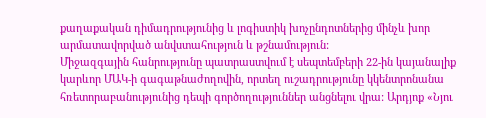քաղաքական դիմադրությունից և լոգիստիկ խոչընդոտներից մինչև խոր արմատավորված անվստահություն և թշնամություն:
Միջազգային հանրությունը պատրաստվում է սեպտեմբերի 22-ին կայանալիք կարևոր ՄԱԿ-ի գագաթնաժողովին, որտեղ ուշադրությունը կկենտրոնանա հռետորաբանությունից դեպի գործողություններ անցնելու վրա: Արդյոք «Նյու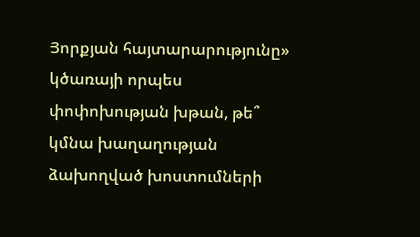Յորքյան հայտարարությունը» կծառայի որպես փոփոխության խթան, թե՞ կմնա խաղաղության ձախողված խոստումների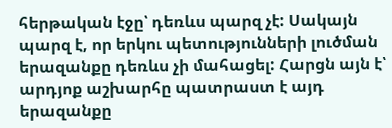հերթական էջը՝ դեռևս պարզ չէ: Սակայն պարզ է, որ երկու պետությունների լուծման երազանքը դեռևս չի մահացել: Հարցն այն է՝ արդյոք աշխարհը պատրաստ է այդ երազանքը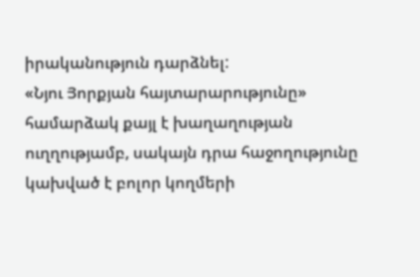իրականություն դարձնել:
«Նյու Յորքյան հայտարարությունը» համարձակ քայլ է խաղաղության ուղղությամբ, սակայն դրա հաջողությունը կախված է բոլոր կողմերի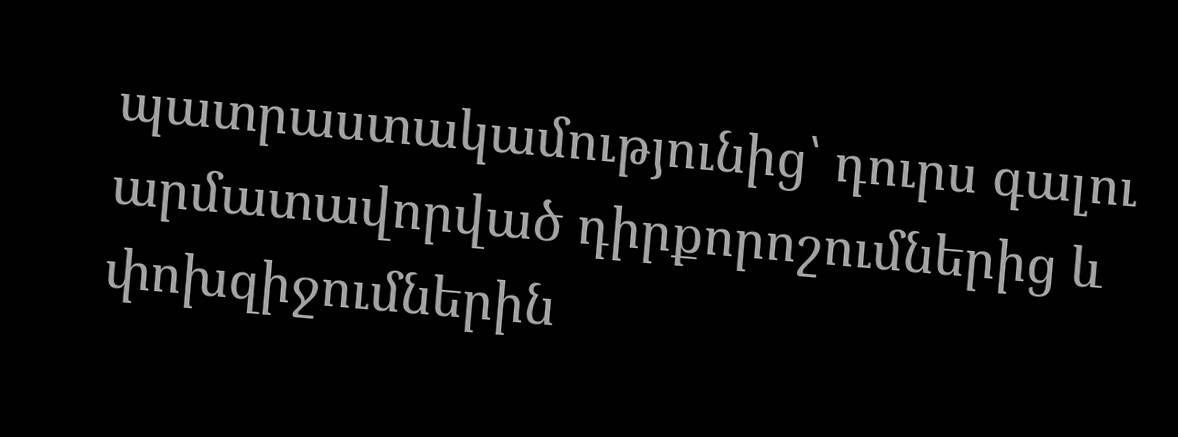պատրաստակամությունից՝ դուրս գալու արմատավորված դիրքորոշումներից և փոխզիջումներին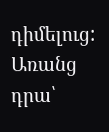դիմելուց: Առանց դրա՝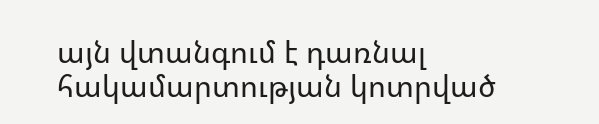այն վտանգում է դառնալ հակամարտության կոտրված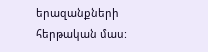երազանքների հերթական մաս: